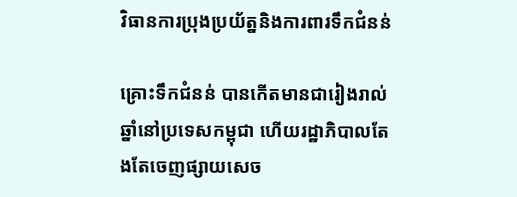វិធានការប្រុងប្រយ័ត្ននិងការពារទឹកជំនន់

គ្រោះទឹកជំនន់ បានកើតមានជារៀងរាល់ឆ្នាំនៅប្រទេសកម្ពុជា ហើយរដ្ឋាភិបាលតែងតែចេញផ្សាយសេច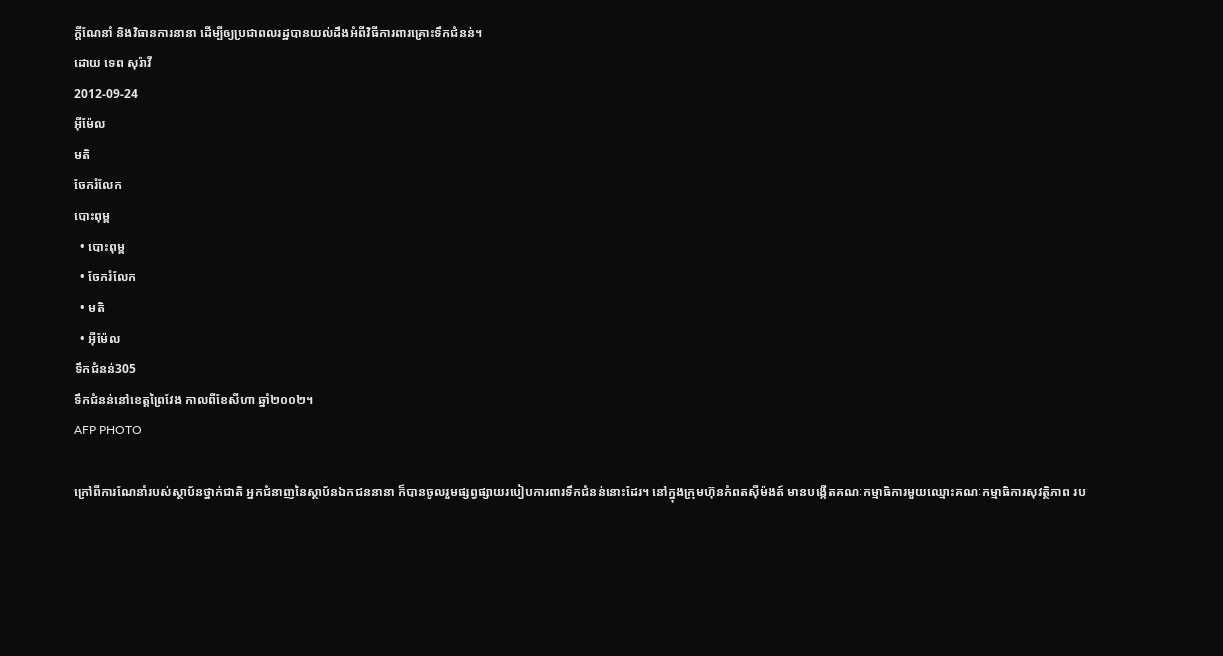ក្តីណែនាំ និងវិធានការនានា ដើម្បីឲ្យប្រជាពលរដ្ឋបានយល់ដឹងអំពីវិធីការពារគ្រោះទឹកជំនន់។
ដោយ ទេព សុរ៉ាវី
2012-09-24
អ៊ីម៉ែល
មតិ
ចែករំលែក
បោះពុម្ព
  • បោះពុម្ព
  • ចែករំលែក
  • មតិ
  • អ៊ីម៉ែល
ទឹកជំនន់305
ទឹកជំនន់នៅខេត្តព្រៃវែង កាលពីខែសីហា ឆ្នាំ២០០២។
AFP PHOTO

ក្រៅពីការណែនាំរបស់ស្ថាប័នថ្នាក់ជាតិ អ្នកជំនាញនៃស្ថាប័នឯកជននានា ក៏បានចូលរួមផ្សព្វផ្សាយរបៀបការពារទឹកជំនន់នោះដែរ។ នៅក្នុងក្រុមហ៊ុនកំពតស៊ីម៉ងត៍ មានបង្កើតគណៈកម្មាធិការមួយឈ្មោះគណៈកម្មាធិការសុវត្ថិភាព រប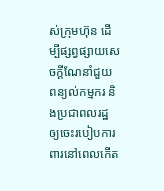ស់ក្រុមហ៊ុន ដើម្បីផ្សព្វផ្សាយសេចក្តីណែនាំជួយពន្យល់កម្មករ និងប្រជាពលរដ្ឋ ឲ្យចេះរបៀបការពារនៅពេលកើត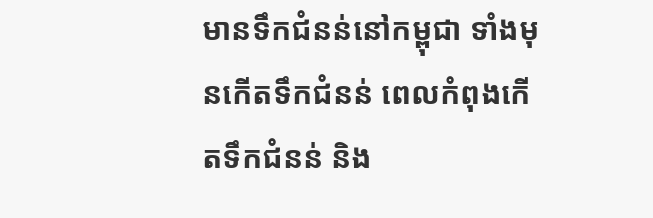មានទឹកជំនន់នៅកម្ពុជា ទាំងមុនកើតទឹកជំនន់ ពេលកំពុងកើតទឹកជំនន់ និង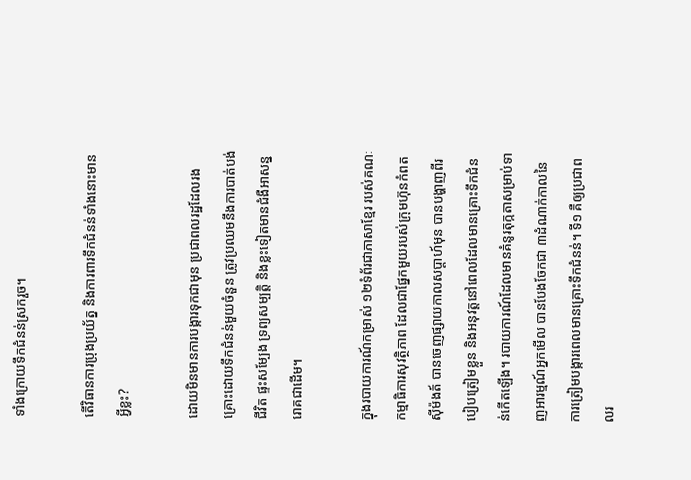ទាំងក្រោយទឹកជំនន់ស្រករួច។

តើវិធានការប្រុងប្រយ័ត្ន និងការពារទឹកជំនន់ទាំងនោះមានអ្វីខ្លះ?

ដោយមិនមានការបង្ការទុកជាមុន ប្រជាពលរដ្ឋដែលរងគ្រោះដោយទឹកជំនន់មួយចំនួន ត្រូវប្រឈមនឹងការបាត់បង់ជីវិត ផ្ទះសម្បែង ទ្រព្យសម្បត្តិ និងខ្លះទៀតមានជំងឺអាសន្នរោគជាដើម។

ក្នុងរបាយការណ៍កម្រាស់ ១២ទំព័រជាភាសាខ្មែរ របស់គណៈកម្មាធិការសុវត្ថិភាព ដែលជាផ្នែកមួយរបស់ក្រុមហ៊ុនកំពតស៊ីម៉ងត៍ បានចេញផ្សាយកាលសប្ដាហ៍មុន បានបង្ហាញពីរបៀបត្រៀមខ្លួន និងអនុវត្តនៅពេលដែលមានគ្រោះទឹកជំនន់កើតឡើង។ របាយការណ៍ដែលមានគំនូរតុក្កតាសម្រាប់ទាញអារម្មណ៍អ្នកមើល បានបែងចែកជា ៣ដំណាក់កាលនៃការត្រៀមបង្ការពេលមានគ្រោះទឹកជំនន់។ ទី១ គឺឲ្យប្រជាពលរ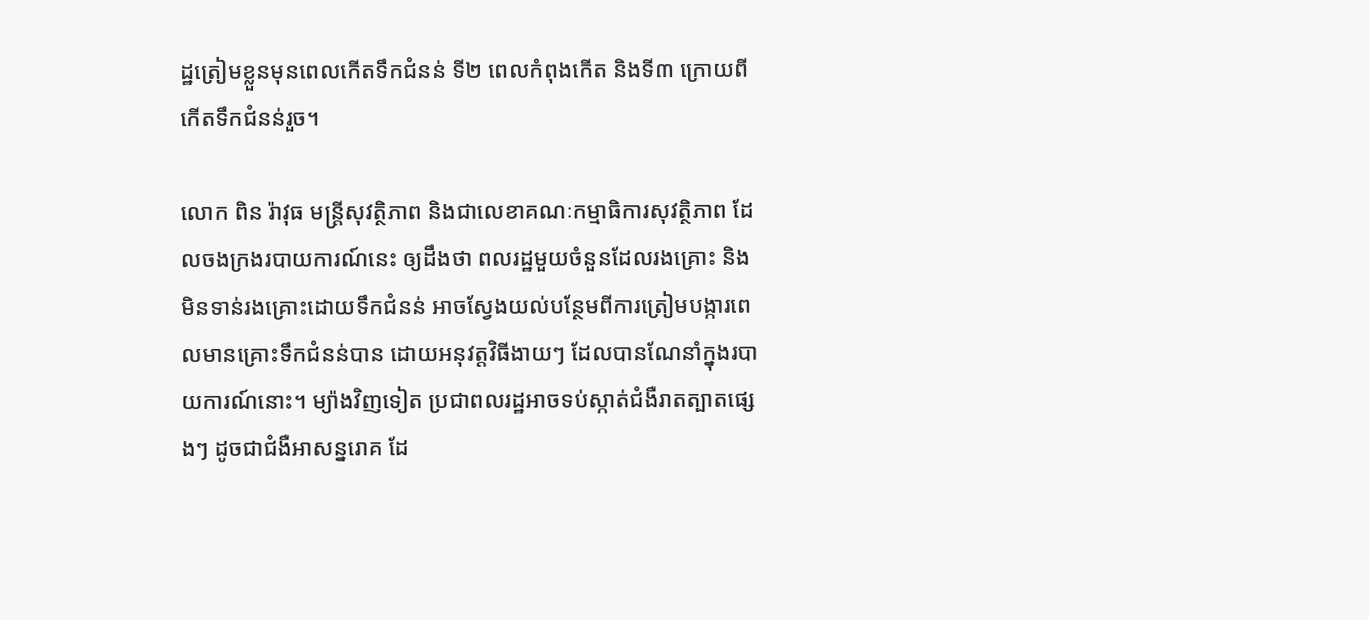ដ្ឋត្រៀមខ្លួនមុនពេលកើតទឹកជំនន់ ទី២ ពេលកំពុងកើត និងទី៣ ក្រោយពីកើតទឹកជំនន់រួច។

លោក ពិន រ៉ាវុធ មន្ត្រីសុវត្ថិភាព និងជាលេខាគណៈកម្មាធិការសុវត្ថិភាព ដែលចងក្រងរបាយការណ៍នេះ ឲ្យដឹងថា ពលរដ្ឋមួយចំនួនដែលរងគ្រោះ និងមិនទាន់រងគ្រោះដោយទឹកជំនន់ អាចស្វែងយល់បន្ថែមពីការត្រៀមបង្ការពេលមានគ្រោះទឹកជំនន់បាន ដោយអនុវត្តវិធីងាយៗ ដែលបានណែនាំក្នុងរបាយការណ៍នោះ។ ម្យ៉ាងវិញទៀត ប្រជាពលរដ្ឋអាចទប់ស្កាត់ជំងឺរាតត្បាតផ្សេងៗ ដូចជាជំងឺអាសន្នរោគ ដែ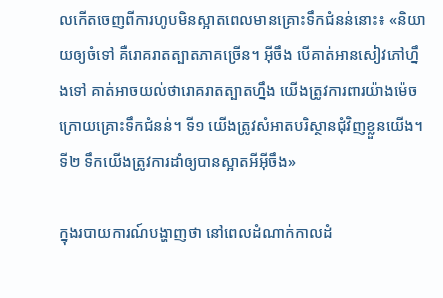លកើតចេញពីការហូបមិនស្អាតពេលមានគ្រោះទឹកជំនន់នោះ៖ «និយាយឲ្យចំទៅ គឺរោគរាតត្បាតភាគច្រើន។ អ៊ីចឹង បើគាត់អានសៀវភៅហ្នឹងទៅ គាត់អាចយល់ថារោគរាតត្បាតហ្នឹង យើងត្រូវការពារយ៉ាងម៉េច ក្រោយគ្រោះទឹកជំនន់។ ទី១ យើងត្រូវសំអាតបរិស្ថានជុំវិញខ្លួនយើង។ ទី២ ទឹកយើងត្រូវការដាំឲ្យបានស្អាតអីអ៊ីចឹង»

ក្នុងរបាយការណ៍បង្ហាញថា នៅពេលដំណាក់កាលដំ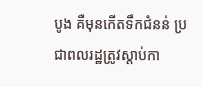បូង គឺមុនកើតទឹកជំនន់ ប្រជាពលរដ្ឋត្រូវស្តាប់កា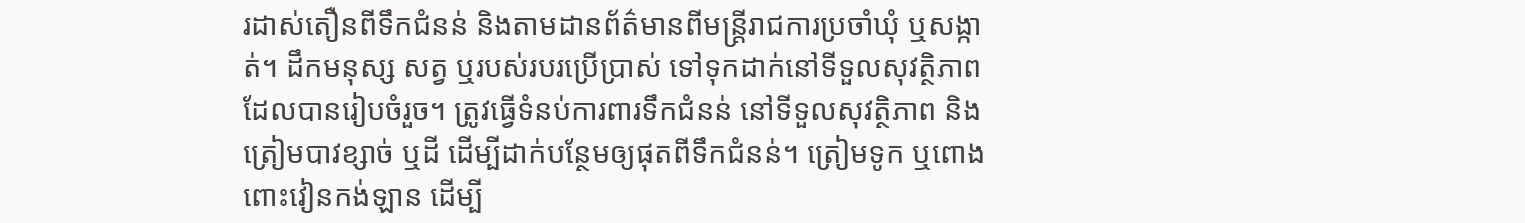រដាស់តឿនពីទឹកជំនន់ និងតាមដានព័ត៌មានពីមន្ត្រីរាជការប្រចាំឃុំ ឬសង្កាត់។ ដឹកមនុស្ស សត្វ ឬរបស់របរប្រើប្រាស់ ទៅទុកដាក់នៅទីទួលសុវត្ថិភាព ដែលបានរៀបចំរួច។ ត្រូវធ្វើទំនប់ការពារទឹកជំនន់ នៅទីទួលសុវត្ថិភាព និងត្រៀមបាវខ្សាច់ ឬដី ដើម្បីដាក់បន្ថែមឲ្យផុតពីទឹកជំនន់។ ត្រៀមទូក ឬពោងពោះវៀនកង់ឡាន ដើម្បី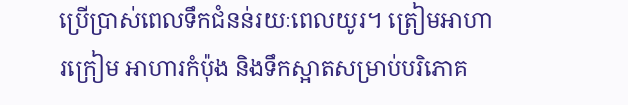ប្រើប្រាស់ពេលទឹកជំនន់រយៈពេលយូរ។ ត្រៀមអាហារក្រៀម អាហារកំប៉ុង និងទឹកស្អាតសម្រាប់បរិភោគ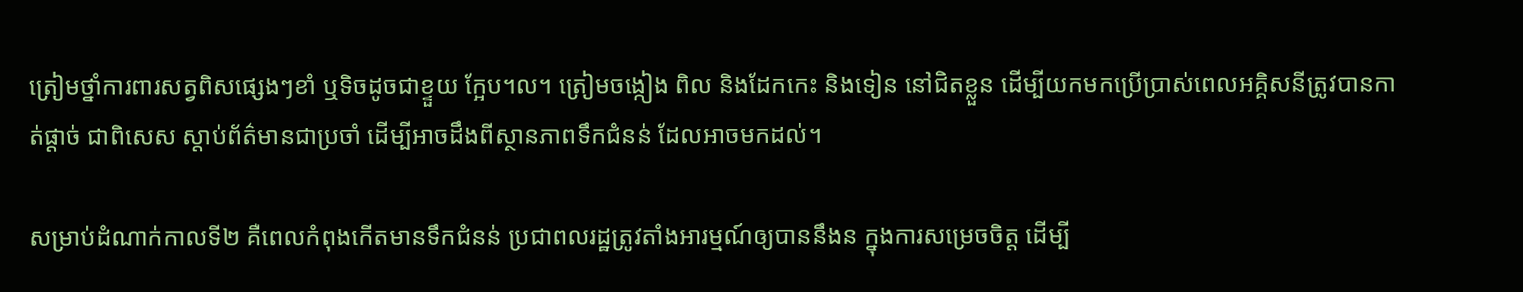ត្រៀមថ្នាំការពារសត្វពិសផ្សេងៗខាំ ឬទិចដូចជាខ្ទួយ ក្អែប។ល។ ត្រៀមចង្កៀង ពិល និងដែកកេះ និងទៀន នៅជិតខ្លួន ដើម្បីយកមកប្រើប្រាស់ពេលអគ្គិសនីត្រូវបានកាត់ផ្តាច់ ជាពិសេស ស្តាប់ព័ត៌មានជាប្រចាំ ដើម្បីអាចដឹងពីស្ថានភាពទឹកជំនន់ ដែលអាចមកដល់។

សម្រាប់ដំណាក់កាលទី២ គឺពេលកំពុងកើតមានទឹកជំនន់ ប្រជាពលរដ្ឋត្រូវតាំងអារម្មណ៍ឲ្យបាននឹងន ក្នុងការសម្រេចចិត្ត ដើម្បី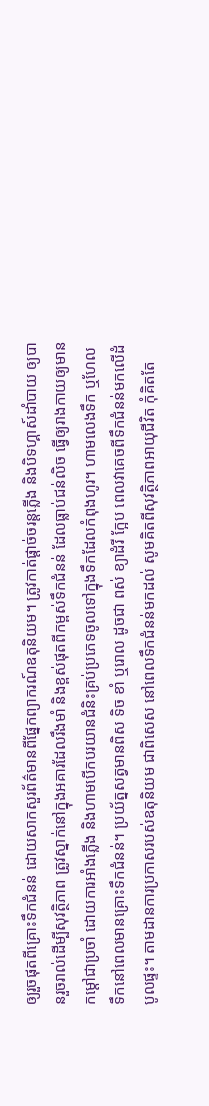ឲ្យរួចផុតពីគ្រោះទឹកជំនន់ ដោយសាកសួរព័ត៌មានពីផ្នែកព្យាករណ៍ឧតុនិយម។ ត្រូវកាត់ផ្តាច់ចរន្តភ្លើង និងបិទហ្គាស៍ដាំបាយ ឲ្យបានរួចរាល់ដើម្បីសុវត្ថិភាព ត្រូវស្នាក់នៅក្នុងអគារដែលរឹងមាំ និងខ្ពស់ផុតពីកម្ពស់ទឹកជំនន់ ដែលធ្លាប់ជន់លិច ធ្វើឲ្យរាងកាយឲ្យមានកម្ដៅជាប្រចាំ ដោយការអាំងភ្លើង និងហាមបើកបរយានជំនិះគ្រប់ប្រភេទចូលទៅក្នុងទឹកដែលកំពុងហូរ។ ហាមលេងទឹក ឬហែលទឹកនៅពេលមានគ្រោះទឹកជំនន់។ ប្រយ័ត្នសត្វមានពិស ទិច ខាំ ឬរោល ដូចជា ពស់ ខ្យាដំរី ក្អែប ពេលវាគេចពីទឹកជំនន់មកលើដំបូលផ្ទះ។ តាមដានការប្រកាសរបស់ឧតុនិយម ជាពិសេស នៅពេលទឹកជំនន់មកដល់ សូមគិតពីសុវត្ថិភាពអាយុជីវិត កុំគិតតែ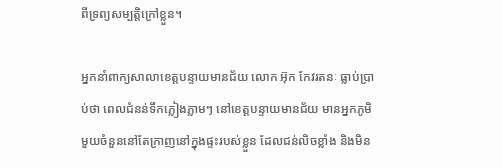ពីទ្រព្យសម្បត្តិក្រៅខ្លួន។

អ្នកនាំពាក្យសាលាខេត្តបន្ទាយមានជ័យ លោក អ៊ុក កែវរតនៈ ធ្លាប់ប្រាប់ថា ពេលជំនន់ទឹកភ្លៀងភ្លាមៗ នៅខេត្តបន្ទាយមានជ័យ មានអ្នកភូមិមួយចំនួននៅតែក្រាញនៅក្នុងផ្ទះរបស់ខ្លួន ដែលជន់លិចខ្លាំង និងមិន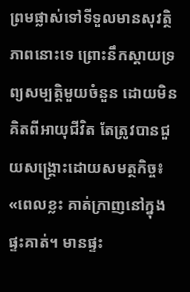ព្រមផ្លាស់ទៅទីទួលមានសុវត្ថិភាពនោះទេ ព្រោះនឹកស្ដាយទ្រព្យសម្បត្តិមួយចំនួន ដោយមិនគិតពីអាយុជីវិត តែត្រូវបានជួយសង្គ្រោះដោយសមត្ថកិច្ច៖ «ពេលខ្លះ គាត់ក្រាញនៅក្នុងផ្ទះគាត់។ មានផ្ទះ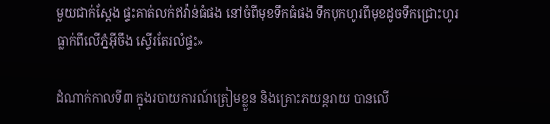មួយជាក់ស្ដែង ផ្ទះគាត់លក់ឥវ៉ាន់ធំផង នៅចំពីមុខទឹកធំផង ទឹកបុកហូរពីមុខដូចទឹកជ្រោះហូរធ្លាក់ពីលើភ្នំអ៊ីចឹង ស្ទើរតែរលំផ្ទះ»

ដំណាក់កាលទី៣ ក្នុងរបាយការណ៍ត្រៀមខ្លួន និងគ្រោះភយន្តរាយ បានលើ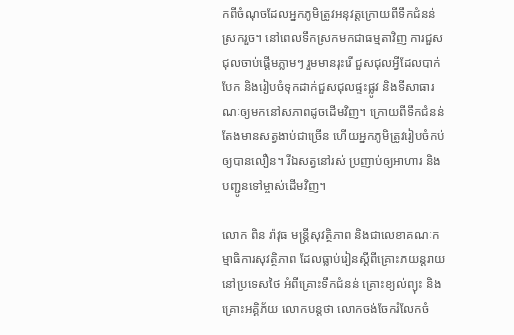កពីចំណុចដែលអ្នកភូមិត្រូវអនុវត្តក្រោយពីទឹកជំនន់ស្រករួច។ នៅពេលទឹកស្រកមកជាធម្មតាវិញ ការជួសជុលចាប់ផ្ដើមភ្លាមៗ រួមមានរុះរើ ជួសជុលអ្វីដែលបាក់បែក និងរៀបចំទុកដាក់ជួសជុលផ្ទះផ្លូវ និងទីសាធារណៈឲ្យមកនៅសភាពដូចដើមវិញ។ ក្រោយពីទឹកជំនន់ តែងមានសត្វងាប់ជាច្រើន ហើយអ្នកភូមិត្រូវរៀបចំកប់ឲ្យបានលឿន។ រីឯសត្វនៅរស់ ប្រញាប់ឲ្យអាហារ និងបញ្ជូនទៅម្ចាស់ដើមវិញ។

លោក ពិន រ៉ាវុធ មន្ត្រីសុវត្ថិភាព និងជាលេខាគណៈកម្មាធិការសុវត្ថិភាព ដែលធ្លាប់រៀនស្ដីពីគ្រោះភយន្តរាយ នៅប្រទេសថៃ អំពីគ្រោះទឹកជំនន់ គ្រោះខ្យល់ព្យុះ និងគ្រោះអគ្គិភ័យ លោកបន្តថា លោកចង់ចែករំលែកចំ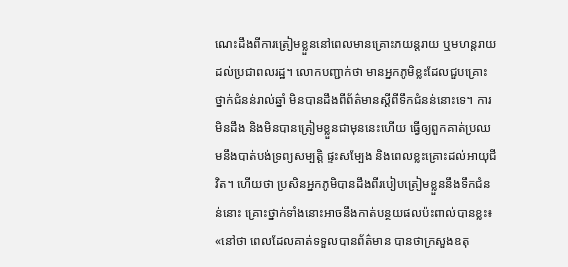ណេះដឹងពីការត្រៀមខ្លួននៅពេលមានគ្រោះភយន្តរាយ ឬមហន្តរាយដល់ប្រជាពលរដ្ឋ។ លោកបញ្ជាក់ថា មានអ្នកភូមិខ្លះដែលជួបគ្រោះថ្នាក់ជំនន់រាល់ឆ្នាំ មិនបានដឹងពីព័ត៌មានស្ដីពីទឹកជំនន់នោះទេ។ ការមិនដឹង និងមិនបានត្រៀមខ្លួនជាមុននេះហើយ ធ្វើឲ្យពួកគាត់ប្រឈមនឹងបាត់បង់ទ្រព្យសម្បត្តិ ផ្ទះសម្បែង និងពេលខ្លះគ្រោះដល់អាយុជីវិត។ ហើយថា ប្រសិនអ្នកភូមិបានដឹងពីរបៀបត្រៀមខ្លួននឹងទឹកជំនន់នោះ គ្រោះថ្នាក់ទាំងនោះអាចនឹងកាត់បន្ថយផលប៉ះពាល់បានខ្លះ៖ «នៅថា ពេលដែលគាត់ទទួលបានព័ត៌មាន បានថាក្រសួងឧតុ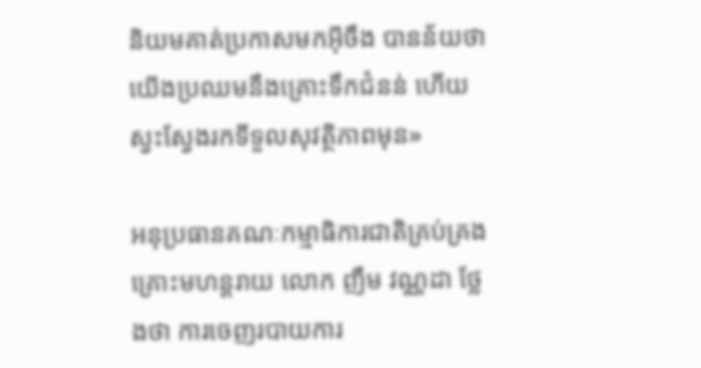និយមគាត់ប្រកាសមកអ៊ីចឹង បានន័យថា យើងប្រឈមនឹងគ្រោះទឹកជំនន់ ហើយស្វះស្វែងរកទីទួលសុវត្ថិភាពមុន»

អនុប្រធានគណៈកម្មាធិការជាតិគ្រប់គ្រងគ្រោះមហន្តរាយ លោក ញឹម វណ្ណដា ថ្លែងថា ការចេញរបាយការ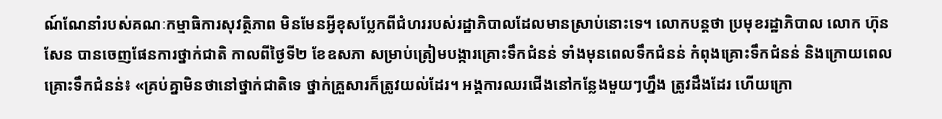ណ៍ណែនាំរបស់គណៈកម្មាធិការសុវត្ថិភាព មិនមែនអ្វីខុសប្លែកពីជំហររបស់រដ្ឋាភិបាលដែលមានស្រាប់នោះទេ។ លោកបន្តថា ប្រមុខរដ្ឋាភិបាល លោក ហ៊ុន សែន បានចេញផែនការថ្នាក់ជាតិ កាលពីថ្ងៃទី២ ខែឧសភា សម្រាប់ត្រៀមបង្ការគ្រោះទឹកជំនន់ ទាំងមុនពេលទឹកជំនន់ កំពុងគ្រោះទឹកជំនន់ និងក្រោយពេលគ្រោះទឹកជំនន់៖ «គ្រប់គ្នាមិនថានៅថ្នាក់ជាតិទេ ថ្នាក់គ្រួសារក៏ត្រូវយល់ដែរ។ អង្គការឈរជើងនៅកន្លែងមួយៗហ្នឹង ត្រូវដឹងដែរ ហើយក្រោ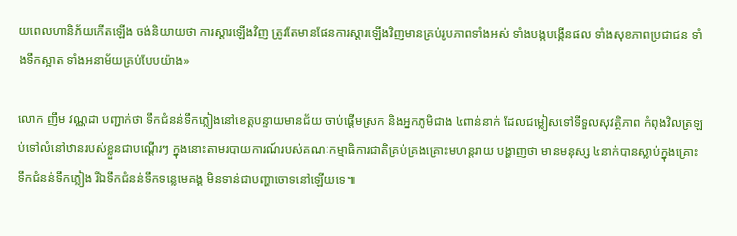យពេលហានិភ័យកើតឡើង ចង់និយាយថា ការស្ដារឡើងវិញ ត្រូវតែមានផែនការស្ដារឡើងវិញមានគ្រប់រូបភាពទាំងអស់ ទាំងបង្កបង្កើនផល ទាំងសុខភាពប្រជាជន ទាំងទឹកស្អាត ទាំងអនាម័យគ្រប់បែបយ៉ាង»

លោក ញឹម វណ្ណដា បញ្ជាក់ថា ទឹកជំនន់ទឹកភ្លៀងនៅខេត្តបន្ទាយមានជ័យ ចាប់ផ្ដើមស្រក និងអ្នកភូមិជាង ៤ពាន់នាក់ ដែលជម្លៀសទៅទីទួលសុវត្ថិភាព កំពុងវិលត្រឡប់ទៅលំនៅឋានរបស់ខ្លួនជាបណ្ដើរៗ ក្នុងនោះតាមរបាយការណ៍របស់គណៈកម្មាធិការជាតិគ្រប់គ្រងគ្រោះមហន្តរាយ បង្ហាញថា មានមនុស្ស ៤នាក់បានស្លាប់ក្នុងគ្រោះទឹកជំនន់ទឹកភ្លៀង រីឯទឹកជំនន់ទឹកទន្លេមេគង្គ មិនទាន់ជាបញ្ហាចោទនៅឡើយទេ៕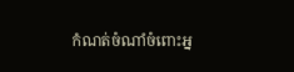កំណត់ចំណាំចំពោះអ្ន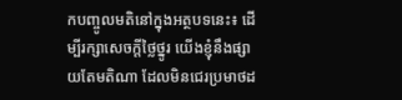កបញ្ចូលមតិនៅក្នុងអត្ថបទនេះ៖ ដើម្បីរក្សាសេចក្ដីថ្លៃថ្នូរ យើងខ្ញុំនឹងផ្សាយតែមតិណា ដែលមិនជេរប្រមាថដ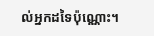ល់អ្នកដទៃប៉ុណ្ណោះ។